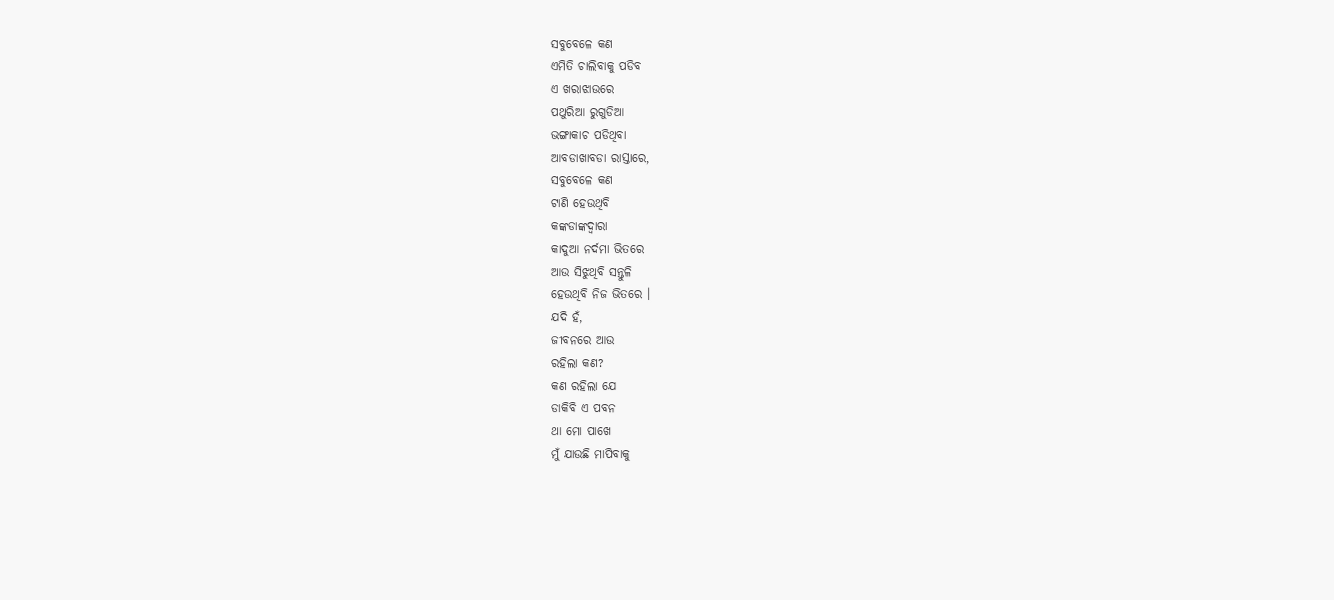ସବୁବେଳେ କଣ
ଏମିତି ଚାଲିବାକୁ ପଡିବ
ଏ ଖରାଝାଉରେ
ପଥୁରିଆ ରୁଗୁଡିଆ
ଭଙ୍ଗାକାଚ ପଡିଥିବା
ଆବଡାଖାବଡା ରାସ୍ତାରେ,
ସବୁବେଳେ କଣ
ଟାଣି ହେଉଥିବି
କଙ୍କଡାଙ୍କଦ୍ଵାରା
କାଦୁଆ ନର୍ଦମା ଭିତରେ
ଆଉ ସିଝୁଥିବି ସନ୍ତୁଳି
ହେଉଥିବି ନିଜ ଭିତରେ ।
ଯଦି ହଁ,
ଜୀବନରେ ଆଉ
ରହିଲା କଣ?
କଣ ରହିଲା ଯେ
ଡାକିବି ଏ ପବନ
ଥା ମୋ ପାଖେ
ମୁଁ ଯାଉଛି ମାପିବାକୁ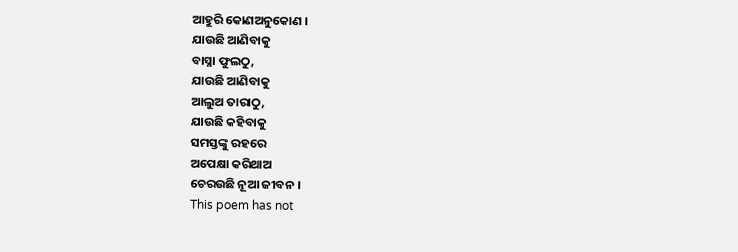ଆହୁରି କୋଣଅନୁକୋଣ ।
ଯାଉଛି ଆଣିବାକୁ
ବାସ୍ନା ଫୁଲଠୁ,
ଯାଉଛି ଆଣିବାକୁ
ଆଲୁଅ ତାରାଠୁ,
ଯାଉଛି କହିବାକୁ
ସମସ୍ତଙ୍କୁ ରହରେ
ଅପେକ୍ଷା କରିଥାଅ
ଚେରଉଛି ନୂଆ ଜୀବନ ।
This poem has not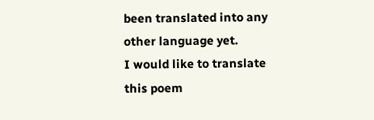been translated into any other language yet.
I would like to translate this poem